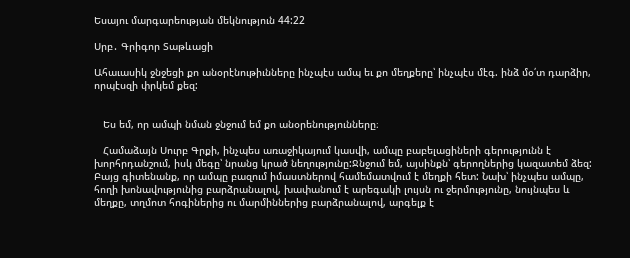Եսայու մարգարեության մեկնություն 44:22

Սրբ․ Գրիգոր Տաթևացի

Ահաւասիկ ջնջեցի քո անօրէնութիւնները ինչպէս ամպ եւ քո մեղքերը՝ ինչպէս մէգ. ինձ մօ՛տ դարձիր, որպէսզի փրկեմ քեզ:


   Ես եմ, որ ամպի նման ջնջում եմ քո անօրենությունները։

   Համաձայն Սուրբ Գրքի, ինչպես առաջիկայում կասվի, ամպը բաբելացիների գերությունն է խորհրդանշում, իսկ մեգը՝ նրանց կրած նեղությունը:Ջնջում եմ, այսինքն՝ գերողներից կազատեմ ձեզ: Բայց գիտենանք, որ ամպը բազում իմաստներով համեմատվում է մեղքի հետ: Նախ՝ ինչպես ամպը, հողի խոնավությունից բարձրանալով, խափանում է արեգակի լույսն ու ջերմությունը, նույնպես և մեղքը, տղմոտ հոգիներից ու մարմիններից բարձրանալով, արգելք է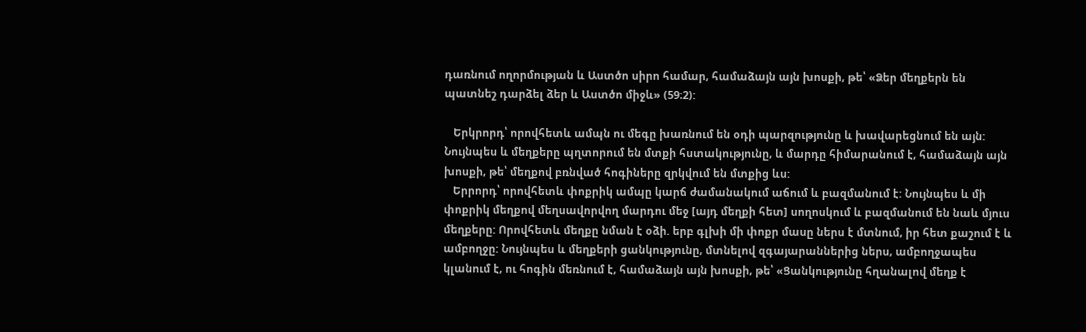դառնում ողորմության և Աստծո սիրո համար, համաձայն այն խոսքի, թե՝ «Ձեր մեղքերն են պատնեշ դարձել ձեր և Աստծո միջև» (59։2):

   Երկրորդ՝ որովհետև ամպն ու մեգը խառնում են օդի պարզությունը և խավարեցնում են այն: Նույնպես և մեղքերը պղտորում են մտքի հստակությունը, և մարդը հիմարանում է, համաձայն այն խոսքի, թե՝ մեղքով բռնված հոգիները զրկվում են մտքից ևս:
   Երրորդ՝ որովհետև փոքրիկ ամպը կարճ ժամանակում աճում և բազմանում է: Նույնպես և մի փոքրիկ մեղքով մեղսավորվող մարդու մեջ [այդ մեղքի հետ] սողոսկում և բազմանում են նաև մյուս մեղքերը: Որովհետև մեղքը նման է օձի. երբ գլխի մի փոքր մասը ներս է մտնում, իր հետ քաշում է և ամբողջը: Նույնպես և մեղքերի ցանկությունը, մտնելով զգայարաններից ներս, ամբողջապես կլանում է, ու հոգին մեռնում է, համաձայն այն խոսքի, թե՝ «Ցանկությունը հղանալով մեղք է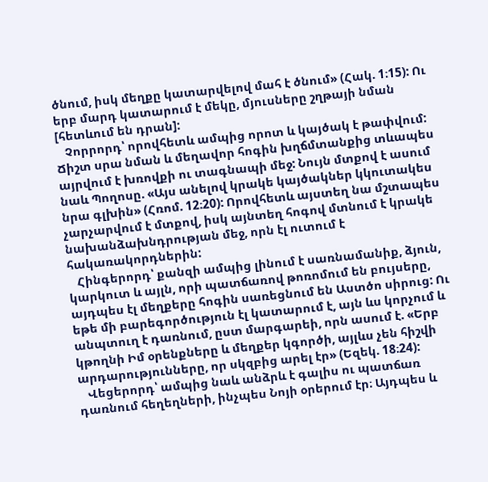ծնում, իսկ մեղքը կատարվելով մահ է ծնում» (Հակ. 1։15): Ու երբ մարդ կատարում է մեկը, մյուսները շղթայի նման [հետևում են դրան]:
   Չորրորդ՝ որովհետև ամպից որոտ և կայծակ է թափվում: Ճիշտ սրա նման և մեղավոր հոգին խղճմտանքից տևապես այրվում է խռովքի ու տագնապի մեջ: Նույն մտքով է ասում նաև Պողոսը. «Այս անելով կրակե կայծակներ կկուտակես նրա գլխին» (Հռոմ. 12։20): Որովհետև այստեղ նա մշտապես չարչարվում է մտքով, իսկ այնտեղ հոգով մտնում է կրակե նախանձախնդրության մեջ, որն էլ ուտում է հակառակորդներին:
   Հինգերորդ՝ քանզի ամպից լինում է սառնամանիք, ձյուն, կարկուտ և այլն, որի պատճառով թոռոմում են բույսերը, այդպես էլ մեղքերը հոգին սառեցնում են Աստծո սիրուց: Ու եթե մի բարեգործություն էլ կատարում է, այն ևս կորչում և անպտուղ է դառնում, ըստ մարգարեի, որն ասում է. «Երբ կթողնի Իմ օրենքները և մեղքեր կգործի, այլևս չեն հիշվի արդարությունները, որ սկզբից արել էր» (Եզեկ. 18։24):
   Վեցերորդ՝ ամպից նաև անձրև է գալիս ու պատճառ դառնում հեղեղների, ինչպես Նոյի օրերում էր։ Այդպես և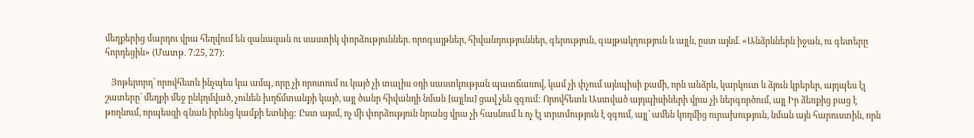մեղքերից մարդու վրա հեղվում են զանազան ու սաստիկ փորձություններ. որոգայթներ, հիվանդություններ, գերություն, գայթակղություն և այլն, ըստ այնմ. «Անձրևներն իջան, ու գետերը հորդեցին» (Մատթ. 7։25, 27):

   Յոթերորդ՝ որովհետև ինչպես կա ամպ, որը չի որոտում ու կայծ չի տալիս օդի սաստկության պատճառով, կամ չի փչում այնպիսի քամի, որն անձրև, կարկուտ և ձյուն կբերեր, այդպես էլ շատերը՝ մեղքի մեջ ընկղմված, չունեն խղճմտանքի կայծ, այլ ծանր հիվանդի նման [այլևս] ցավ չեն զգում: Որովհետև Աստված այդպիսիների վրա չի ներգործում, այլ Իր ձեռքից բաց է թողնում, որպեսզի գնան իրենց կամքի ետևից: Ըստ այսմ, ոչ մի փորձություն նրանց վրա չի հասնում և ոչ էլ տրտմություն է զգում, այլ՝ ամեն կողմից ուրախություն, նման այն հարուստին, որն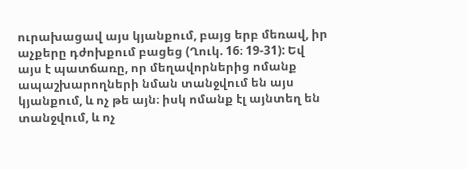ուրախացավ այս կյանքում, բայց երբ մեռավ, իր աչքերը դժոխքում բացեց (Ղուկ. 16։ 19-31): Եվ այս է պատճառը, որ մեղավորներից ոմանք ապաշխարողների նման տանջվում են այս կյանքում, և ոչ թե այն։ իսկ ոմանք էլ այնտեղ են տանջվում, և ոչ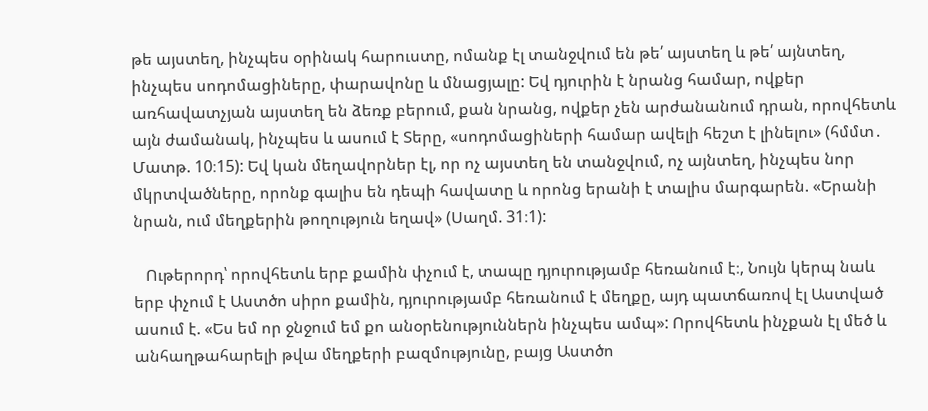թե այստեղ, ինչպես օրինակ հարուստը, ոմանք էլ տանջվում են թե՛ այստեղ և թե՛ այնտեղ, ինչպես սոդոմացիները, փարավոնը և մնացյալը: Եվ դյուրին է նրանց համար, ովքեր առհավատչյան այստեղ են ձեռք բերում, քան նրանց, ովքեր չեն արժանանում դրան, որովհետև այն ժամանակ, ինչպես և ասում է Տերը, «սոդոմացիների համար ավելի հեշտ է լինելու» (հմմտ․ Մատթ. 10։15): Եվ կան մեղավորներ էլ, որ ոչ այստեղ են տանջվում, ոչ այնտեղ, ինչպես նոր մկրտվածները, որոնք գալիս են դեպի հավատը և որոնց երանի է տալիս մարգարեն. «Երանի նրան, ում մեղքերին թողություն եղավ» (Սաղմ. 31։1):

   Ութերորդ՝ որովհետև երբ քամին փչում է, տապը դյուրությամբ հեռանում է։, Նույն կերպ նաև երբ փչում է Աստծո սիրո քամին, դյուրությամբ հեռանում է մեղքը, այդ պատճառով էլ Աստված ասում է. «Ես եմ որ ջնջում եմ քո անօրենություններն ինչպես ամպ»: Որովհետև ինչքան էլ մեծ և անհաղթահարելի թվա մեղքերի բազմությունը, բայց Աստծո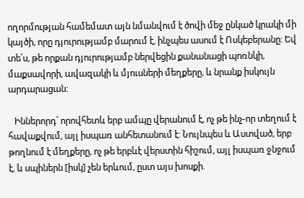ողորմության համեմատ այն նմանվում է ծովի մեջ ընկած կրակի մի կայծի, որը դյուրությամբ մարում է, ինչպես ասում է Ոսկեբերանը: Եվ տե՛ս, թե որքան դյուրությամբ ներվեցին քանանացի պոռնկի, մաքսավորի, ավազակի և մյուսների մեղքերը, և նրանք իսկույն արդարացան:

   Իններորդ՝ որովհետև երբ ամպը վերանում է, ոչ թե ինչ-որ տեղում է հավաքվում, այլ իսպառ անհետանում է: Նույնպես և Աստված, երբ թողնում է մեղքերը, ոչ թե երբևէ վերստին հիշում, այլ իսպառ ջնջում է, և սպիներն [իսկ] չեն երևում, ըստ այս խոսքի.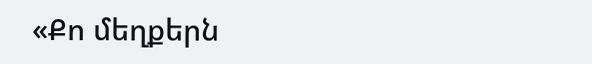«Քո մեղքերն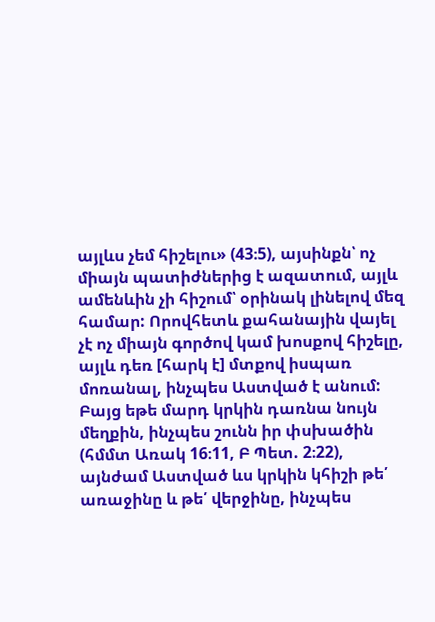այլևս չեմ հիշելու» (43։5), այսինքն՝ ոչ միայն պատիժներից է ազատում, այլև ամենևին չի հիշում՝ օրինակ լինելով մեզ համար: Որովհետև քահանային վայել չէ ոչ միայն գործով կամ խոսքով հիշելը, այլև դեռ [հարկ է] մտքով իսպառ մոռանալ, ինչպես Աստված է անում: Բայց եթե մարդ կրկին դառնա նույն մեղքին, ինչպես շունն իր փսխածին (հմմտ Առակ 16։11, Բ Պետ. 2։22), այնժամ Աստված ևս կրկին կհիշի թե՛ առաջինը և թե՛ վերջինը, ինչպես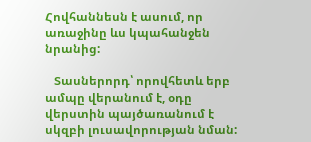Հովհաննեսն է ասում, որ առաջինը ևս կպահանջեն նրանից:

   Տասներորդ՝ որովհետև երբ ամպը վերանում է, օդը վերստին պայծառանում է սկզբի լուսավորության նման: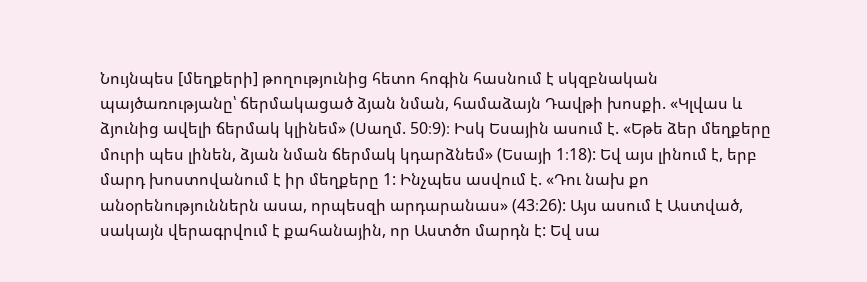Նույնպես [մեղքերի] թողությունից հետո հոգին հասնում է սկզբնական պայծառությանը՝ ճերմակացած ձյան նման, համաձայն Դավթի խոսքի. «Կլվաս և ձյունից ավելի ճերմակ կլինեմ» (Սաղմ. 50։9)։ Իսկ Եսային ասում է. «Եթե ձեր մեղքերը մուրի պես լինեն, ձյան նման ճերմակ կդարձնեմ» (Եսայի 1։18): Եվ այս լինում է, երբ մարդ խոստովանում է իր մեղքերը 1: Ինչպես ասվում է. «Դու նախ քո անօրենություններն ասա, որպեսզի արդարանաս» (43։26): Այս ասում է Աստված, սակայն վերագրվում է քահանային, որ Աստծո մարդն է: Եվ սա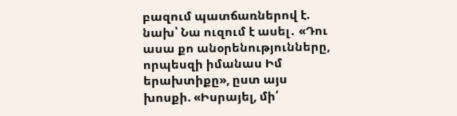բազում պատճառներով է. նախ՝ Նա ուզում է ասել․ «Դու ասա քո անօրենությունները, որպեսզի իմանաս Իմ երախտիքը», ըստ այս խոսքի. «Իսրայել, մի՛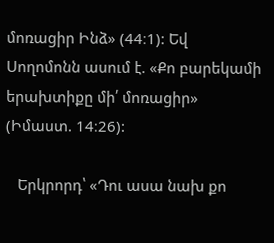մոռացիր Ինձ» (44։1): Եվ Սողոմոնն ասում է. «Քո բարեկամի երախտիքը մի՛ մոռացիր» (Իմաստ. 14։26):

   Երկրորդ՝ «Դու ասա նախ քո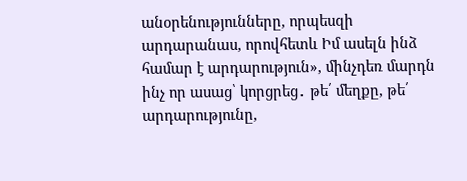անօրենությունները, որպեսզի արդարանաս, որովհետև Իմ ասելն ինձ համար է արդարություն», մինչդեռ մարդն ինչ որ ասաց՝ կորցրեց․ թե՛ մեղքը, թե՛ արդարությունը,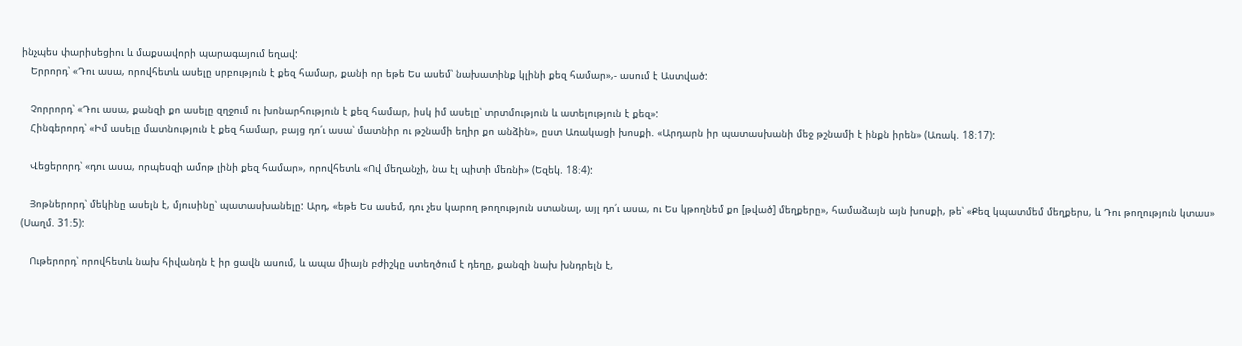ինչպես փարիսեցիու և մաքսավորի պարագայում եղավ:
   Երրորդ՝ «Դու ասա, որովհետև ասելը սրբություն է քեզ համար, քանի որ եթե Ես ասեմ՝ նախատինք կլինի քեզ համար»,- ասում է Աստված:

   Չորրորդ՝ «Դու ասա, քանզի քո ասելը զղջում ու խոնարհություն է քեզ համար, իսկ իմ ասելը՝ տրտմություն և ատելություն է քեզ»:
   Հինգերորդ՝ «Իմ ասելը մատնություն է քեզ համար, բայց դո՛ւ ասա՝ մատնիր ու թշնամի եղիր քո անձին», ըստ Առակացի խոսքի. «Արդարն իր պատասխանի մեջ թշնամի է ինքն իրեն» (Առակ. 18։17):

   Վեցերորդ՝ «դու ասա, որպեսզի ամոթ լինի քեզ համար», որովհետև «Ով մեղանչի, նա էլ պիտի մեռնի» (Եզեկ. 18։4):

   Յոթներորդ՝ մեկինը ասելն է, մյուսինը՝ պատասխանելը: Արդ, «եթե Ես ասեմ, դու չես կարող թողություն ստանալ, այլ դո՛ւ ասա, ու Ես կթողնեմ քո [թված] մեղքերը», համաձայն այն խոսքի, թե՝ «Քեզ կպատմեմ մեղքերս, և Դու թողություն կտաս» (Սաղմ. 31։5):

   Ութերորդ՝ որովհետև նախ հիվանդն է իր ցավն ասում, և ապա միայն բժիշկը ստեղծում է դեղը, քանզի նախ խնդրելն է,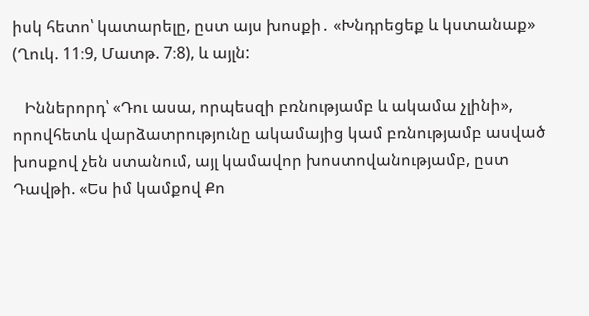իսկ հետո՝ կատարելը, ըստ այս խոսքի․ «Խնդրեցեք և կստանաք» (Ղուկ. 11։9, Մատթ. 7։8), և այլն:

   Իններորդ՝ «Դու ասա, որպեսզի բռնությամբ և ակամա չլինի», որովհետև վարձատրությունը ակամայից կամ բռնությամբ ասված խոսքով չեն ստանում, այլ կամավոր խոստովանությամբ, ըստ Դավթի. «Ես իմ կամքով Քո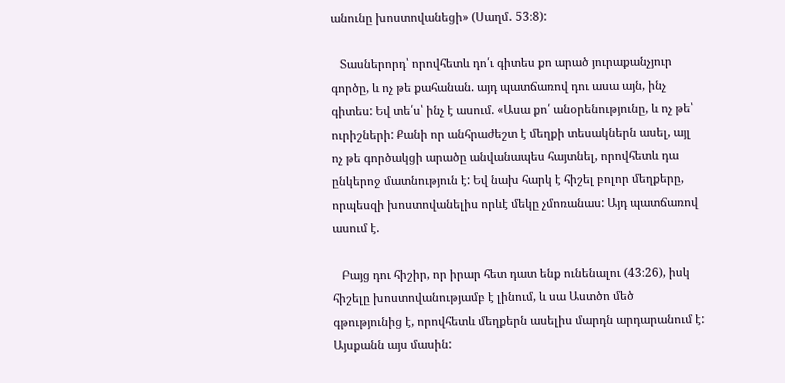անունը խոստովանեցի» (Սաղմ․ 53։8):

   Տասներորդ՝ որովհետև դո՛ւ գիտես քո արած յուրաքանչյուր գործը, և ոչ թե քահանան. այդ պատճառով դու ասա այն, ինչ գիտես: Եվ տե՛ս՝ ինչ է ասում. «Ասա քո՛ անօրենությունը, և ոչ թե՝ ուրիշների: Քանի որ անհրաժեշտ է մեղքի տեսակներն ասել, այլ ոչ թե գործակցի արածը անվանապես հայտնել, որովհետև դա ընկերոջ մատնություն է: Եվ նախ հարկ է հիշել բոլոր մեղքերը, որպեսզի խոստովանելիս որևէ մեկը չմոռանաս: Այդ պատճառով ասում է.

   Բայց դու հիշիր, որ իրար հետ դատ ենք ունենալու (43։26), իսկ հիշելը խոստովանությամբ է լինում, և սա Աստծո մեծ գթությունից է, որովհետև մեղքերն ասելիս մարդն արդարանում է:
Այսքանն այս մասին: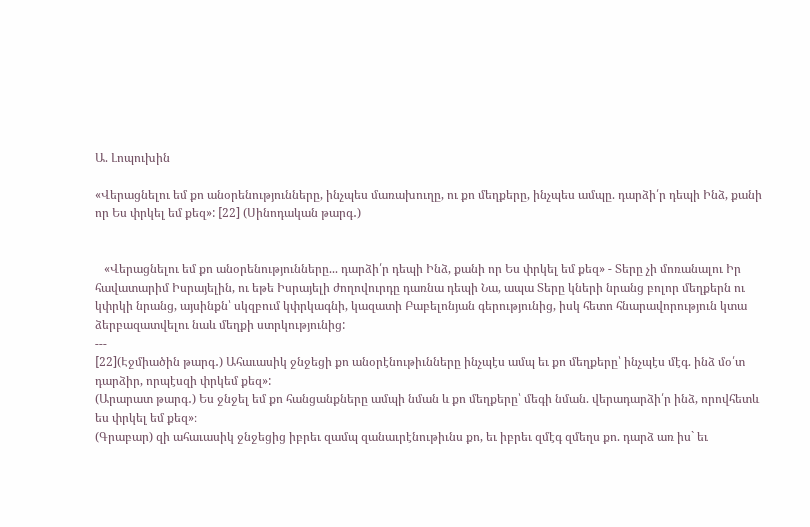Ա. Լոպուխին

«Վերացնելու եմ քո անօրենությունները, ինչպես մառախուղը, ու քո մեղքերը, ինչպես ամպը. դարձի՛ր դեպի Ինձ, քանի որ Ես փրկել եմ քեզ»: [22] (Սինոդական թարգ․)


   «Վերացնելու եմ քո անօրենությունները... դարձի՛ր դեպի Ինձ, քանի որ Ես փրկել եմ քեզ» - Տերը չի մոռանալու Իր հավատարիմ Իսրայելին, ու եթե Իսրայելի ժողովուրդը դառնա դեպի Նա, ապա Տերը կների նրանց բոլոր մեղքերն ու կփրկի նրանց, այսինքն՝ սկզբում կփրկագնի, կազատի Բաբելոնյան գերությունից, իսկ հետո հնարավորություն կտա ձերբազատվելու նաև մեղքի ստրկությունից:
---
[22](Էջմիածին թարգ․) Ահաւասիկ ջնջեցի քո անօրէնութիւնները ինչպէս ամպ եւ քո մեղքերը՝ ինչպէս մէգ. ինձ մօ՛տ դարձիր, որպէսզի փրկեմ քեզ»:
(Արարատ թարգ․) Ես ջնջել եմ քո հանցանքները ամպի նման և քո մեղքերը՝ մեգի նման. վերադարձի՛ր ինձ, որովհետև ես փրկել եմ քեզ»։
(Գրաբար) զի ահաւասիկ ջնջեցից իբրեւ զամպ զանաւրէնութիւնս քո, եւ իբրեւ զմէգ զմեղս քո. դարձ առ իս` եւ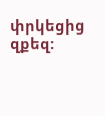փրկեցից զքեզ: